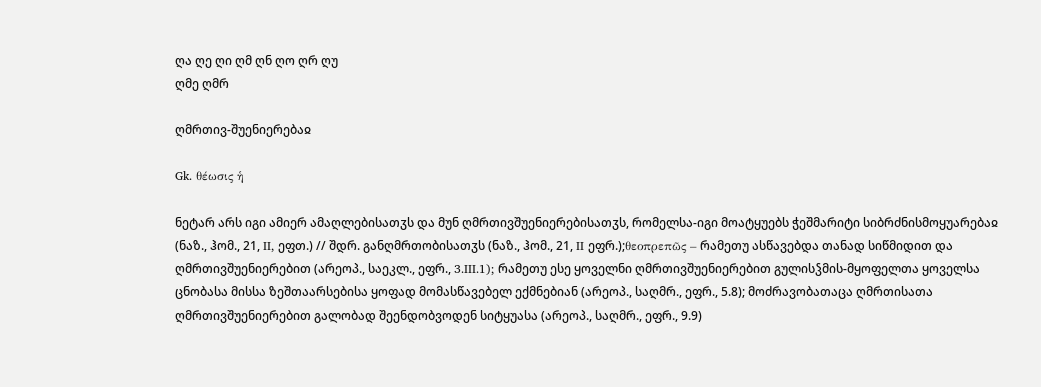ღა ღე ღი ღმ ღნ ღო ღრ ღუ
ღმე ღმრ

ღმრთივ-შუენიერებაჲ

Gk. θέωσις ἡ

ნეტარ არს იგი ამიერ ამაღლებისათჳს და მუნ ღმრთივშუენიერებისათჳს, რომელსა-იგი მოატყუებს ჭეშმარიტი სიბრძნისმოყუარებაჲ (ნაზ., ჰომ., 21, II, ეფთ.) // შდრ. განღმრთობისათჳს (ნაზ., ჰომ., 21, II ეფრ.);θεοπρεπῶς – რამეთუ ასწავებდა თანად სიწმიდით და ღმრთივშუენიერებით (არეოპ., საეკლ., ეფრ., 3.III.1); რამეთუ ესე ყოველნი ღმრთივშუენიერებით გულისჴმის-მყოფელთა ყოველსა ცნობასა მისსა ზეშთაარსებისა ყოფად მომასწავებელ ექმნებიან (არეოპ., საღმრ., ეფრ., 5.8); მოძრავობათაცა ღმრთისათა ღმრთივშუენიერებით გალობად შეენდობვოდენ სიტყუასა (არეოპ., საღმრ., ეფრ., 9.9)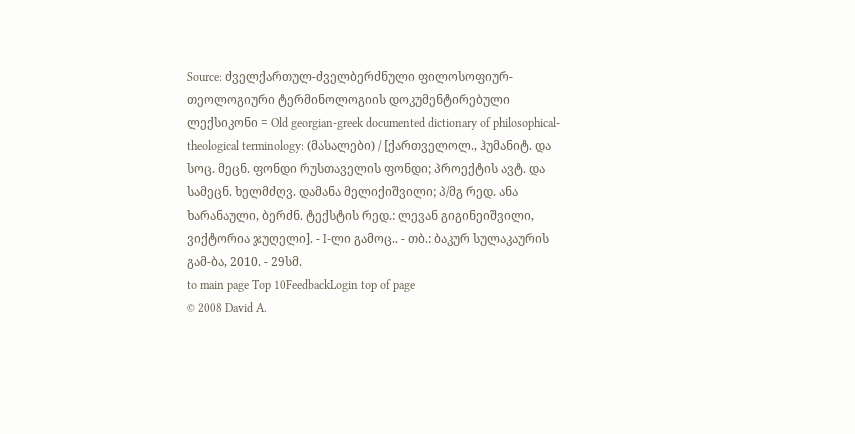Source: ძველქართულ-ძველბერძნული ფილოსოფიურ-თეოლოგიური ტერმინოლოგიის დოკუმენტირებული ლექსიკონი = Old georgian-greek documented dictionary of philosophical-theological terminology: (მასალები) / [ქართველოლ., ჰუმანიტ. და სოც. მეცნ. ფონდი რუსთაველის ფონდი; პროექტის ავტ. და სამეცნ. ხელმძღვ. დამანა მელიქიშვილი; პ/მგ რედ. ანა ხარანაული, ბერძნ. ტექსტის რედ.: ლევან გიგინეიშვილი, ვიქტორია ჯუღელი]. - I-ლი გამოც.. - თბ.: ბაკურ სულაკაურის გამ-ბა, 2010. - 29სმ.
to main page Top 10FeedbackLogin top of page
© 2008 David A.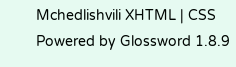Mchedlishvili XHTML | CSS Powered by Glossword 1.8.9